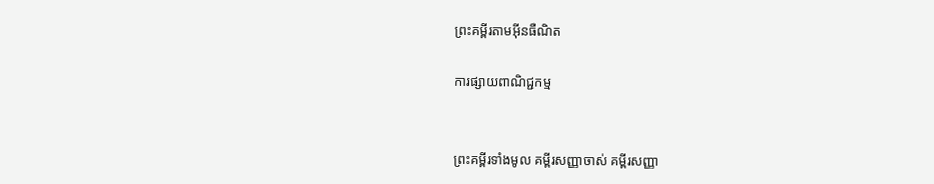ព្រះគម្ពីរតាមអ៊ីនធឺណិត

ការផ្សាយពាណិជ្ជកម្ម


ព្រះគម្ពីរទាំងមូល គម្ពីរសញ្ញាចាស់ គម្ពីរសញ្ញា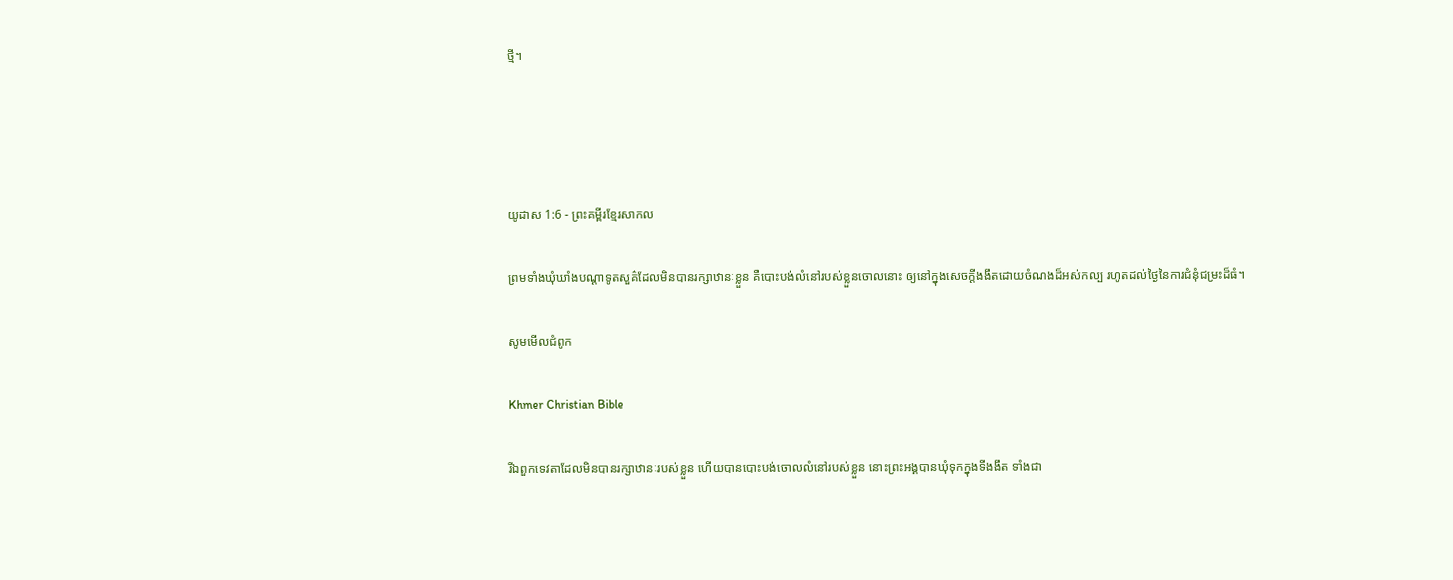ថ្មី។




យូដាស 1:6 - ព្រះគម្ពីរខ្មែរសាកល

ព្រមទាំងឃុំឃាំងបណ្ដាទូតសួគ៌ដែលមិនបានរក្សាឋានៈខ្លួន គឺបោះបង់លំនៅរបស់ខ្លួនចោលនោះ ឲ្យនៅក្នុងសេចក្ដីងងឹតដោយចំណងដ៏អស់កល្ប រហូតដល់ថ្ងៃនៃការជំនុំជម្រះដ៏ធំ។

សូមមើលជំពូក

Khmer Christian Bible

រីឯពួកទេវតាដែលមិនបានរក្សាឋានៈរបស់ខ្លួន ហើយបានបោះបង់ចោលលំនៅរបស់ខ្លួន នោះព្រះអង្គបានឃុំទុកក្នុងទីងងឹត ទាំងជា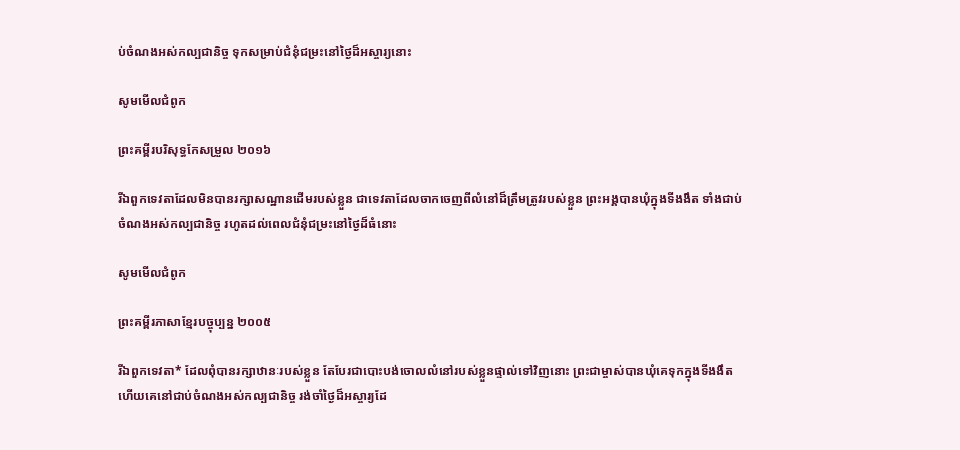ប់ចំណងអស់កល្បជានិច្ច ទុកសម្រាប់ជំនុំជម្រះនៅថ្ងៃដ៏អស្ចារ្យនោះ

សូមមើលជំពូក

ព្រះគម្ពីរបរិសុទ្ធកែសម្រួល ២០១៦

រីឯពួកទេវតាដែលមិនបានរក្សាសណ្ឋានដើមរបស់ខ្លួន ជាទេវតាដែលចាកចេញពីលំនៅដ៏ត្រឹមត្រូវរបស់ខ្លួន ព្រះ‌អង្គបានឃុំក្នុងទីងងឹត ទាំងជាប់ចំណងអស់កល្បជា‌និច្ច រហូតដល់ពេលជំនុំ‌ជម្រះនៅថ្ងៃដ៏ធំនោះ

សូមមើលជំពូក

ព្រះគម្ពីរភាសាខ្មែរបច្ចុប្បន្ន ២០០៥

រីឯពួកទេវតា* ដែលពុំបានរក្សាឋានៈរបស់ខ្លួន តែបែរជាបោះបង់ចោលលំ‌នៅរបស់ខ្លួនផ្ទាល់ទៅវិញនោះ ព្រះ‌ជា‌ម្ចាស់បានឃុំគេទុកក្នុងទីងងឹត ហើយគេនៅជាប់ចំណងអស់‌កល្បជានិច្ច រង់‌ចាំថ្ងៃដ៏អស្ចារ្យដែ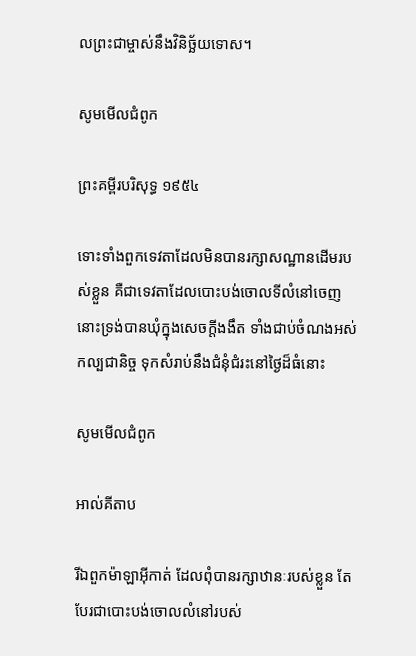លព្រះ‌ជា‌ម្ចាស់នឹងវិនិច្ឆ័យទោស។

សូមមើលជំពូក

ព្រះគម្ពីរបរិសុទ្ធ ១៩៥៤

ទោះទាំងពួកទេវតាដែលមិនបានរក្សាសណ្ឋានដើមរបស់ខ្លួន គឺជាទេវតាដែលបោះបង់ចោលទីលំនៅចេញ នោះទ្រង់បានឃុំក្នុងសេចក្ដីងងឹត ទាំងជាប់ចំណងអស់‌កល្បជានិច្ច ទុកសំរាប់នឹងជំនុំ‌ជំរះនៅថ្ងៃដ៏ធំនោះ

សូមមើលជំពូក

អាល់គីតាប

រីឯពួកម៉ាឡា‌អ៊ីកាត់ ដែលពុំបានរក្សាឋានៈរបស់ខ្លួន តែបែរជាបោះបង់ចោលលំ‌នៅរបស់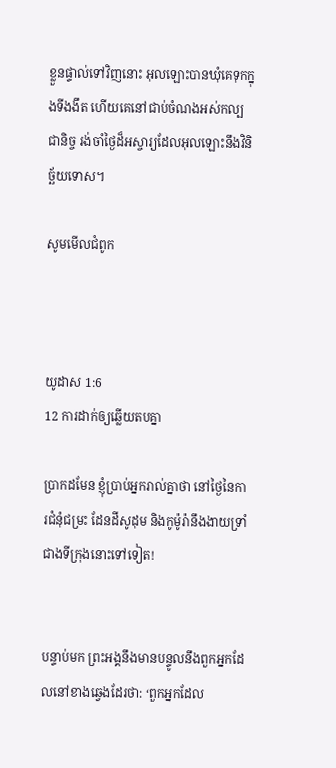ខ្លួនផ្ទាល់ទៅវិញនោះ អុលឡោះបានឃុំគេទុកក្នុងទីងងឹត ហើយគេនៅជាប់ចំណងអស់‌កល្បជា‌និច្ច រង់‌ចាំថ្ងៃដ៏អស្ចារ្យដែលអុលឡោះនឹងវិនិច្ឆ័យទោស។

សូមមើលជំពូក



យូដាស 1:6
12 ការដាក់ឲ្យឆ្លើយតបគ្នា

ប្រាកដមែន ខ្ញុំប្រាប់អ្នករាល់គ្នាថា នៅថ្ងៃនៃការជំនុំជម្រះ ដែនដីសូដុម និងកូម៉ូរ៉ានឹងងាយទ្រាំជាងទីក្រុងនោះទៅទៀត!


បន្ទាប់មក ព្រះអង្គនឹងមានបន្ទូលនឹងពួកអ្នកដែលនៅខាងឆ្វេងដែរថា: ‘ពួកអ្នកដែល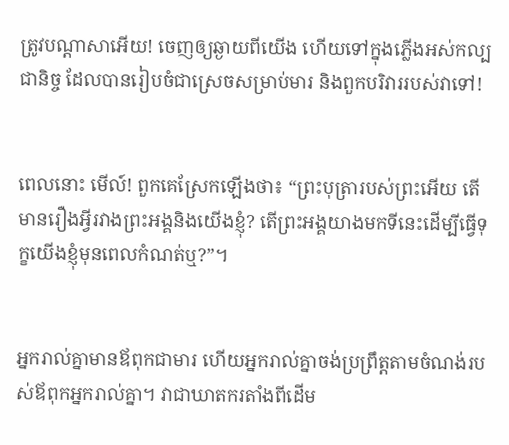ត្រូវបណ្ដាសាអើយ! ចេញឲ្យឆ្ងាយពីយើង ហើយទៅក្នុងភ្លើងអស់កល្បជានិច្ច ដែលបានរៀបចំជាស្រេចសម្រាប់មារ និង‍ពួកបរិវាររបស់វាទៅ!


ពេលនោះ មើល៍! ពួកគេស្រែកឡើងថា៖ “ព្រះបុត្រារបស់ព្រះអើយ តើមានរឿងអ្វីរវាងព្រះអង្គនិងយើងខ្ញុំ? តើព្រះអង្គយាងមកទីនេះដើម្បីធ្វើទុក្ខយើងខ្ញុំមុនពេលកំណត់ឬ?”។


អ្នករាល់គ្នាមានឪពុកជាមារ ហើយអ្នករាល់គ្នាចង់ប្រព្រឹត្តតាមចំណង់របស់ឪពុកអ្នករាល់គ្នា។ វាជាឃាតករតាំងពីដើម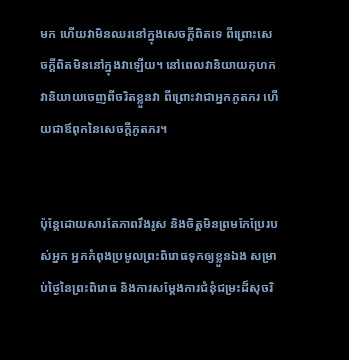មក ហើយវាមិនឈរនៅក្នុងសេចក្ដីពិតទេ ពីព្រោះសេចក្ដីពិតមិននៅក្នុងវាឡើយ។ នៅពេលវានិយាយកុហក វានិយាយចេញពីចរិតខ្លួនវា ពីព្រោះវាជាអ្នកភូតភរ ហើយជាឪពុកនៃសេចក្ដីភូតភរ។


ប៉ុន្តែដោយសារតែភាពរឹងរូស និងចិត្តមិនព្រមកែប្រែរបស់អ្នក អ្នកកំពុងប្រមូលព្រះពិរោធទុកឲ្យខ្លួនឯង សម្រាប់ថ្ងៃនៃព្រះពិរោធ និងការសម្ដែងការជំនុំជម្រះដ៏សុចរិ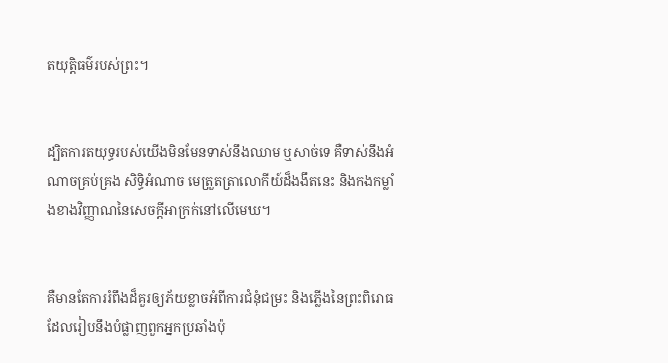តយុត្តិធម៌របស់ព្រះ។


ដ្បិតការតយុទ្ធរបស់យើងមិនមែនទាស់នឹងឈាម ‍ឬសាច់ទេ គឺទាស់នឹងអំណាចគ្រប់គ្រង សិទ្ធិអំណាច មេត្រួតត្រាលោកីយ៍ដ៏ងងឹតនេះ និងកងកម្លាំងខាងវិញ្ញាណនៃសេចក្ដីអាក្រក់នៅលើមេឃ។


គឺមានតែការរំពឹងដ៏គួរឲ្យភ័យខ្លាចអំពីការជំនុំជម្រះ និងភ្លើងនៃព្រះពិរោធដែលរៀបនឹងបំផ្លាញពួកអ្នកប្រឆាំងប៉ុ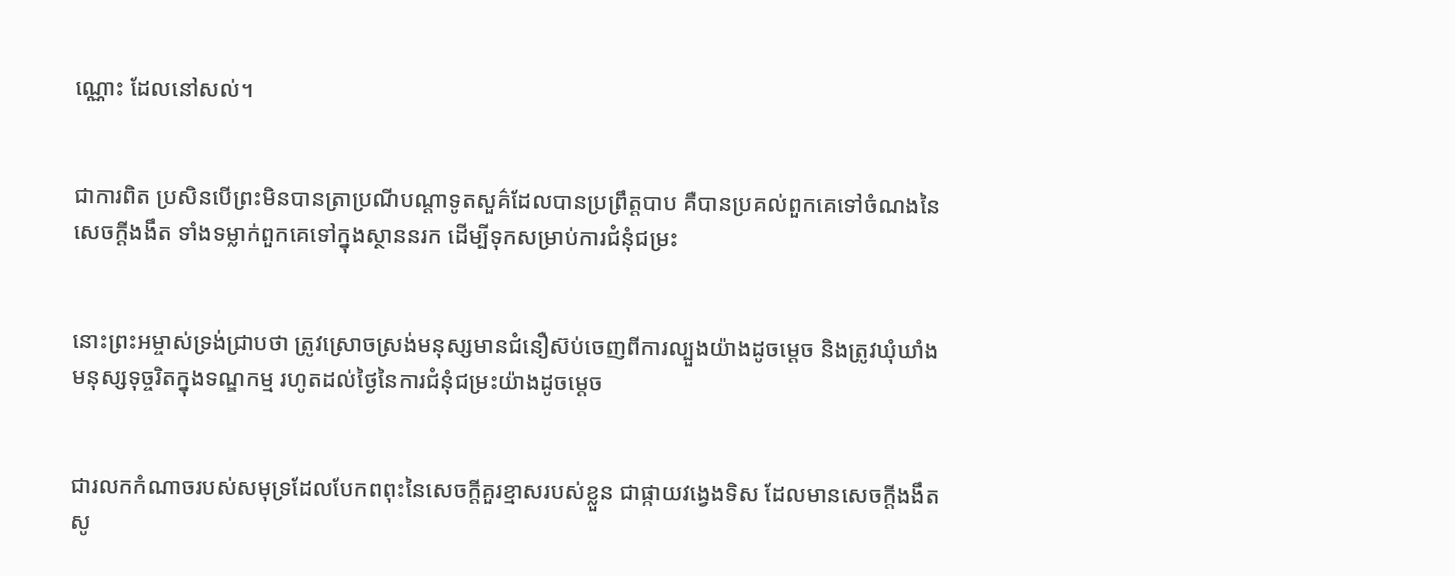ណ្ណោះ ដែលនៅសល់។


ជាការពិត ប្រសិនបើព្រះមិនបានត្រាប្រណីបណ្ដាទូតសួគ៌ដែលបានប្រព្រឹត្តបាប គឺបានប្រគល់ពួកគេទៅចំណងនៃសេចក្ដីងងឹត ទាំងទម្លាក់ពួកគេទៅក្នុងស្ថាននរក ដើម្បីទុកសម្រាប់ការជំនុំជម្រះ


នោះព្រះអម្ចាស់ទ្រង់ជ្រាបថា ត្រូវស្រោចស្រង់មនុស្សមានជំនឿស៊ប់ចេញពីការល្បួងយ៉ាងដូចម្ដេច និងត្រូវឃុំឃាំងមនុស្សទុច្ចរិតក្នុងទណ្ឌកម្ម រហូតដល់ថ្ងៃនៃការជំនុំជម្រះយ៉ាងដូចម្ដេច


ជារលកកំណាចរបស់សមុទ្រដែលបែកពពុះនៃសេចក្ដីគួរខ្មាសរបស់ខ្លួន ជាផ្កាយវង្វេងទិស ដែលមានសេចក្ដីងងឹតសូ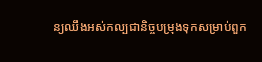ន្យឈឹងអស់កល្បជានិច្ចបម្រុងទុកសម្រាប់ពួក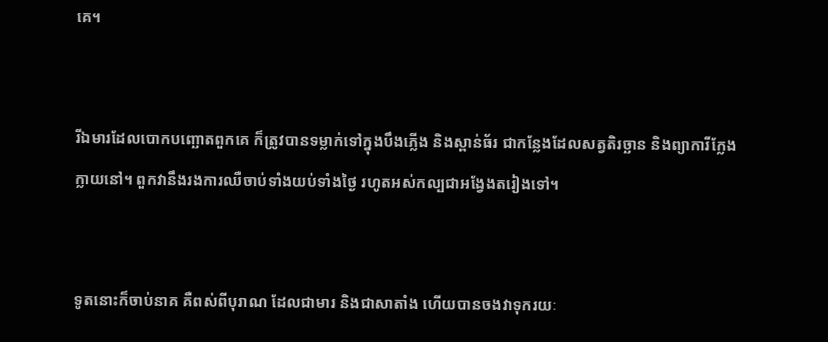គេ។


រីឯមារដែលបោកបញ្ឆោតពួកគេ ក៏ត្រូវបានទម្លាក់ទៅក្នុងបឹងភ្លើង និងស្ពាន់ធ័រ ជាកន្លែងដែលសត្វតិរច្ឆាន និងព្យាការីក្លែងក្លាយនៅ។ ពួកវានឹងរងការឈឺចាប់ទាំងយប់ទាំងថ្ងៃ រហូតអស់កល្បជាអង្វែងតរៀងទៅ។


ទូតនោះក៏ចាប់នាគ គឺពស់ពីបុរាណ ដែលជាមារ និងជាសាតាំង ហើយបានចងវាទុករយៈ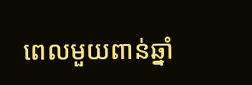ពេលមួយពាន់ឆ្នាំ